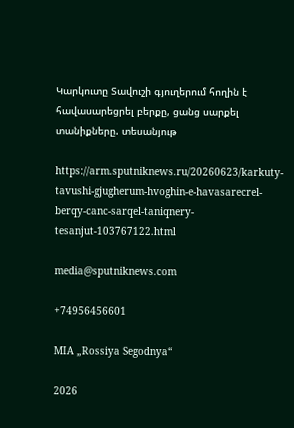Կարկուտը Տավուշի գյուղերում հողին է հավասարեցրել բերքը, ցանց սարքել տանիքները. տեսանյութ

https://arm.sputniknews.ru/20260623/karkuty-tavushi-gjugherum-hvoghin-e-havasarecrel-berqy-canc-sarqel-taniqnery-tesanjut-103767122.html

media@sputniknews.com

+74956456601

MIA „Rossiya Segodnya“

2026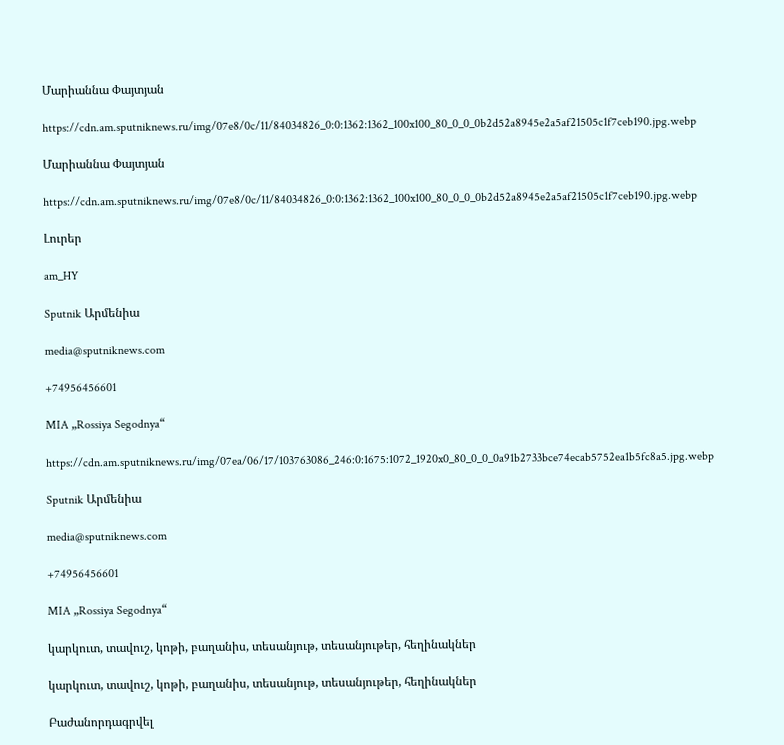Մարիաննա Փայտյան

https://cdn.am.sputniknews.ru/img/07e8/0c/11/84034826_0:0:1362:1362_100x100_80_0_0_0b2d52a8945e2a5af21505c1f7ceb190.jpg.webp

Մարիաննա Փայտյան

https://cdn.am.sputniknews.ru/img/07e8/0c/11/84034826_0:0:1362:1362_100x100_80_0_0_0b2d52a8945e2a5af21505c1f7ceb190.jpg.webp

Լուրեր

am_HY

Sputnik Արմենիա

media@sputniknews.com

+74956456601

MIA „Rossiya Segodnya“

https://cdn.am.sputniknews.ru/img/07ea/06/17/103763086_246:0:1675:1072_1920x0_80_0_0_0a91b2733bce74ecab5752ea1b5fc8a5.jpg.webp

Sputnik Արմենիա

media@sputniknews.com

+74956456601

MIA „Rossiya Segodnya“

կարկուտ, տավուշ, կոթի, բաղանիս, տեսանյութ, տեսանյութեր, հեղինակներ

կարկուտ, տավուշ, կոթի, բաղանիս, տեսանյութ, տեսանյութեր, հեղինակներ

Բաժանորդագրվել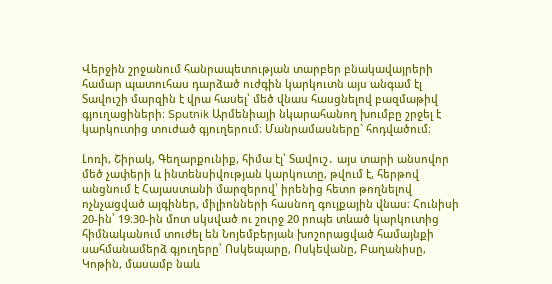Վերջին շրջանում հանրապետության տարբեր բնակավայրերի համար պատուհաս դարձած ուժգին կարկուտն այս անգամ էլ Տավուշի մարզին է վրա հասել՝ մեծ վնաս հասցնելով բազմաթիվ գյուղացիների։ Sputnik Արմենիայի նկարահանող խումբը շրջել է կարկուտից տուժած գյուղերում։ Մանրամասները` հոդվածում։

Լոռի, Շիրակ, Գեղարքունիք, հիմա էլ՝ Տավուշ․ այս տարի անսովոր մեծ չափերի և ինտենսիվության կարկուտը, թվում է, հերթով անցնում է Հայաստանի մարզերով՝ իրենից հետո թողնելով ոչնչացված այգիներ, միլիոնների հասնող գույքային վնաս։ Հունիսի 20-ին՝ 19։30-ին մոտ սկսված ու շուրջ 20 րոպե տևած կարկուտից հիմնականում տուժել են Նոյեմբերյան խոշորացված համայնքի սահմանամերձ գյուղերը՝ Ոսկեպարը, Ոսկեվանը, Բաղանիսը, Կոթին, մասամբ նաև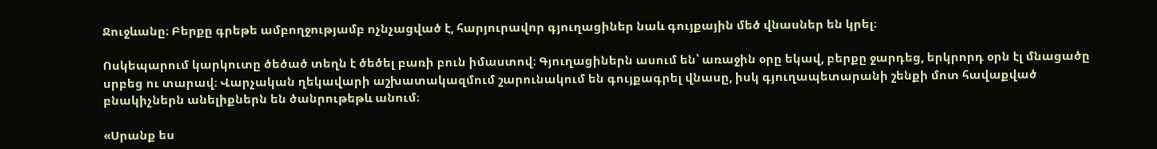Ջուջևանը։ Բերքը գրեթե ամբողջությամբ ոչնչացված է, հարյուրավոր գյուղացիներ նաև գույքային մեծ վնասներ են կրել։

Ոսկեպարում կարկուտը ծեծած տեղն է ծեծել բառի բուն իմաստով։ Գյուղացիներն ասում են՝ առաջին օրը եկավ, բերքը ջարդեց, երկրորդ օրն էլ մնացածը սրբեց ու տարավ։ Վարչական ղեկավարի աշխատակազմում շարունակում են գույքագրել վնասը, իսկ գյուղապետարանի շենքի մոտ հավաքված բնակիչներն անելիքներն են ծանրութեթև անում։

«Սրանք ես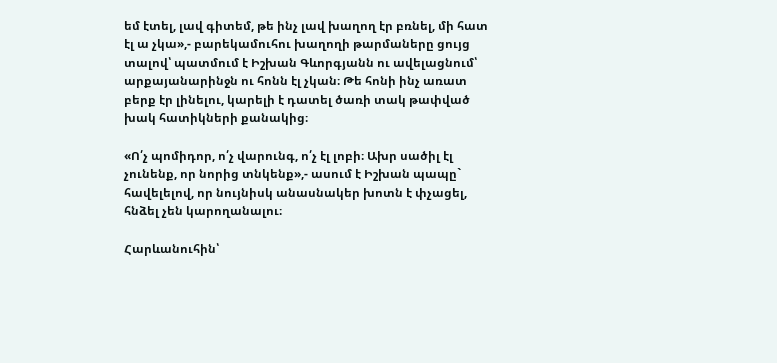եմ էտել, լավ գիտեմ, թե ինչ լավ խաղող էր բռնել, մի հատ էլ ա չկա»,- բարեկամուհու խաղողի թարմաները ցույց տալով՝ պատմում է Իշխան Գևորգյանն ու ավելացնում՝ արքայանարինջն ու հոնն էլ չկան։ Թե հոնի ինչ առատ բերք էր լինելու, կարելի է դատել ծառի տակ թափված խակ հատիկների քանակից։

«Ո՛չ պոմիդոր, ո՛չ վարունգ, ո՛չ էլ լոբի։ Ախր սածիլ էլ չունենք, որ նորից տնկենք»,- ասում է Իշխան պապը` հավելելով, որ նույնիսկ անասնակեր խոտն է փչացել, հնձել չեն կարողանալու։

Հարևանուհին՝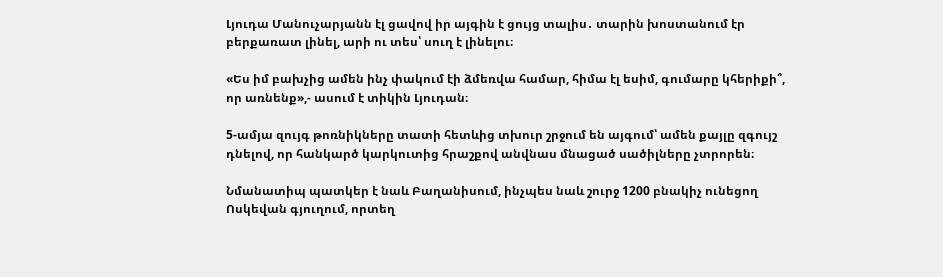Լյուդա Մանուչարյանն էլ ցավով իր այգին է ցույց տալիս․ տարին խոստանում էր բերքառատ լինել, արի ու տես՝ սուղ է լինելու։

«Ես իմ բախչից ամեն ինչ փակում էի ձմեռվա համար, հիմա էլ եսիմ, գումարը կհերիքի՞, որ առնենք»,- ասում է տիկին Լյուդան։

5-ամյա զույգ թոռնիկները տատի հետևից տխուր շրջում են այգում՝ ամեն քայլը զգույշ դնելով, որ հանկարծ կարկուտից հրաշքով անվնաս մնացած սածիլները չտրորեն։

Նմանատիպ պատկեր է նաև Բաղանիսում, ինչպես նաև շուրջ 1200 բնակիչ ունեցող Ոսկեվան գյուղում, որտեղ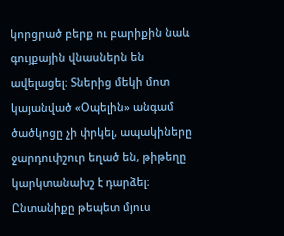կորցրած բերք ու բարիքին նաև գույքային վնասներն են ավելացել։ Տներից մեկի մոտ կայանված «Օպելին» անգամ ծածկոցը չի փրկել, ապակիները ջարդուփշուր եղած են, թիթեղը կարկտանախշ է դարձել։ Ընտանիքը թեպետ մյուս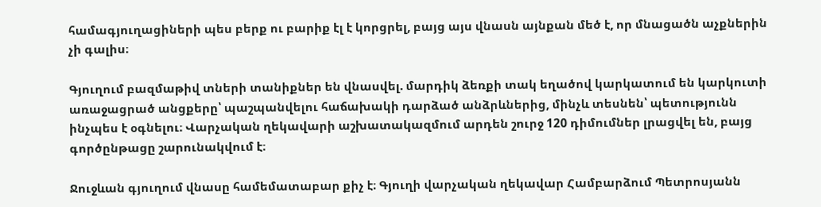համագյուղացիների պես բերք ու բարիք էլ է կորցրել, բայց այս վնասն այնքան մեծ է, որ մնացածն աչքներին չի գալիս։

Գյուղում բազմաթիվ տների տանիքներ են վնասվել. մարդիկ ձեռքի տակ եղածով կարկատում են կարկուտի առաջացրած անցքերը՝ պաշպանվելու հաճախակի դարձած անձրևներից, մինչև տեսնեն՝ պետությունն ինչպես է օգնելու։ Վարչական ղեկավարի աշխատակազմում արդեն շուրջ 120 դիմումներ լրացվել են, բայց գործընթացը շարունակվում է։

Ջուջևան գյուղում վնասը համեմատաբար քիչ է։ Գյուղի վարչական ղեկավար Համբարձում Պետրոսյանն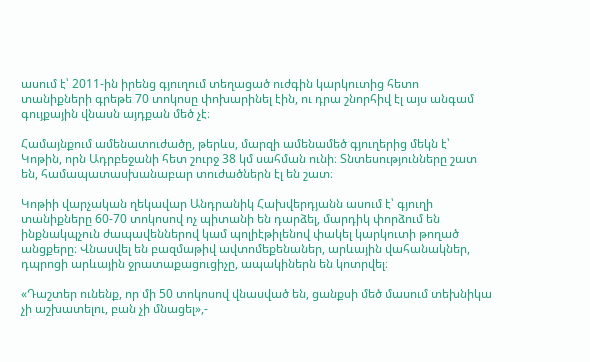ասում է՝ 2011-ին իրենց գյուղում տեղացած ուժգին կարկուտից հետո տանիքների գրեթե 70 տոկոսը փոխարինել էին, ու դրա շնորհիվ էլ այս անգամ գույքային վնասն այդքան մեծ չէ։

Համայնքում ամենատուժածը, թերևս, մարզի ամենամեծ գյուղերից մեկն է՝ Կոթին, որն Ադրբեջանի հետ շուրջ 38 կմ սահման ունի։ Տնտեսությունները շատ են, համապատասխանաբար տուժածներն էլ են շատ։

Կոթիի վարչական ղեկավար Անդրանիկ Հախվերդյանն ասում է՝ գյուղի տանիքները 60-70 տոկոսով ոչ պիտանի են դարձել, մարդիկ փորձում են ինքնակպչուն ժապավեններով կամ պոլիէթիլենով փակել կարկուտի թողած անցքերը։ Վնասվել են բազմաթիվ ավտոմեքենաներ, արևային վահանակներ, դպրոցի արևային ջրատաքացուցիչը, ապակիներն են կոտրվել։

«Դաշտեր ունենք, որ մի 50 տոկոսով վնասված են, ցանքսի մեծ մասում տեխնիկա չի աշխատելու, բան չի մնացել»,-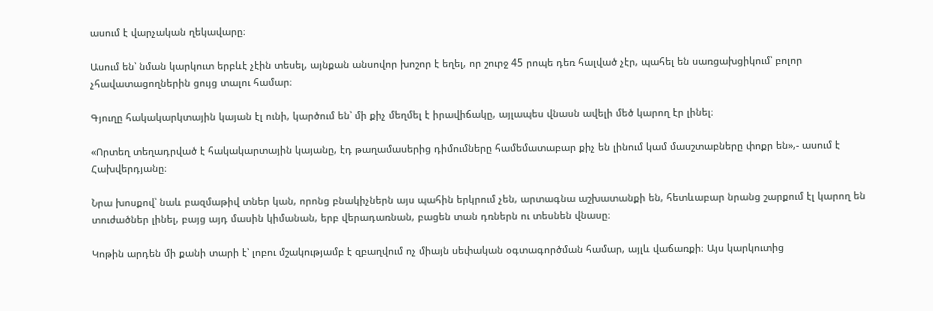ասում է վարչական ղեկավարը։

Ասում են՝ նման կարկուտ երբևէ չէին տեսել, այնքան անսովոր խոշոր է եղել, որ շուրջ 45 րոպե դեռ հալված չէր, պահել են սառցախցիկում՝ բոլոր չհավատացողներին ցույց տալու համար։

Գյուղը հակակարկտային կայան էլ ունի, կարծում են՝ մի քիչ մեղմել է իրավիճակը, այլապես վնասն ավելի մեծ կարող էր լինել։

«Որտեղ տեղադրված է հակակարտային կայանը, էդ թաղամասերից դիմումները համեմատաբար քիչ են լինում կամ մասշտաբները փոքր են»,- ասում է Հախվերդյանը։

Նրա խոսքով՝ նաև բազմաթիվ տներ կան, որոնց բնակիչներն այս պահին երկրում չեն, արտագնա աշխատանքի են, հետևաբար նրանց շարքում էլ կարող են տուժածներ լինել, բայց այդ մասին կիմանան, երբ վերադառնան, բացեն տան դռներն ու տեսնեն վնասը։

Կոթին արդեն մի քանի տարի է՝ լոբու մշակությամբ է զբաղվում ոչ միայն սեփական օգտագործման համար, այլև վաճառքի։ Այս կարկուտից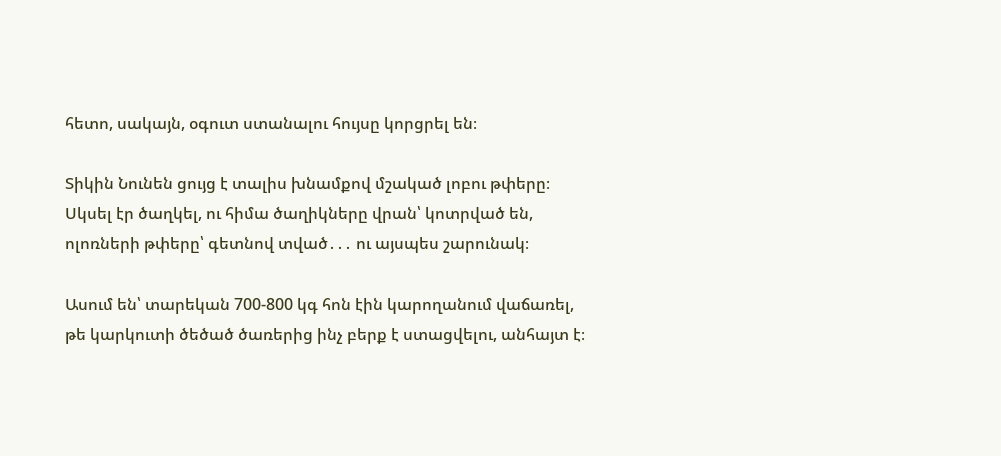հետո, սակայն, օգուտ ստանալու հույսը կորցրել են։

Տիկին Նունեն ցույց է տալիս խնամքով մշակած լոբու թփերը։ Սկսել էր ծաղկել, ու հիմա ծաղիկները վրան՝ կոտրված են, ոլոռների թփերը՝ գետնով տված․․․ ու այսպես շարունակ։

Ասում են՝ տարեկան 700-800 կգ հոն էին կարողանում վաճառել, թե կարկուտի ծեծած ծառերից ինչ բերք է ստացվելու, անհայտ է։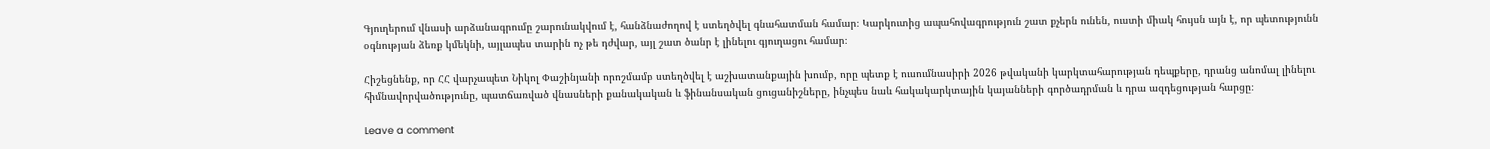Գյուղերում վնասի արձանագրումը շարունակվում է, հանձնաժողով է ստեղծվել գնահատման համար։ Կարկուտից ապահովագրություն շատ քչերն ունեն, ուստի միակ հույսն այն է, որ պետությունն օգնության ձեռք կմեկնի, այլապես տարին ոչ թե դժվար, այլ շատ ծանր է լինելու գյուղացու համար։

Հիշեցնենք, որ ՀՀ վարչապետ Նիկոլ Փաշինյանի որոշմամբ ստեղծվել է աշխատանքային խումբ, որը պետք է ուսումնասիրի 2026 թվականի կարկտահարության դեպքերը, դրանց անոմալ լինելու հիմնավորվածությունը, պատճառված վնասների քանակական և ֆինանսական ցուցանիշները, ինչպես նաև հակակարկտային կայանների գործադրման և դրա ազդեցության հարցը։

Leave a comment